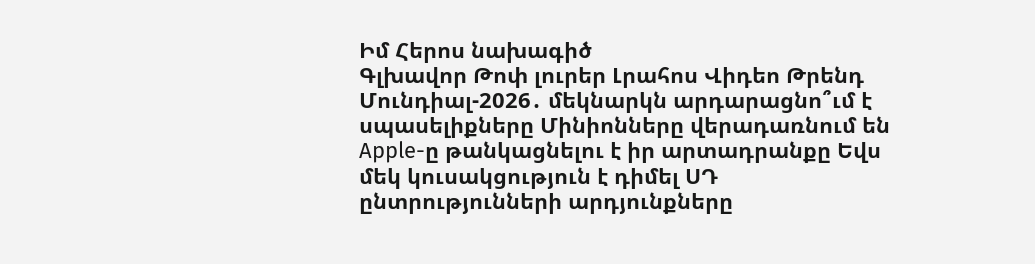Իմ Հերոս նախագիծ
Գլխավոր Թոփ լուրեր Լրահոս Վիդեո Թրենդ
Մունդիալ-2026․ մեկնարկն արդարացնո՞ւմ է սպասելիքները Մինիոնները վերադառնում են Apple-ը թանկացնելու է իր արտադրանքը Եվս մեկ կուսակցություն է դիմել ՍԴ ընտրությունների արդյունքները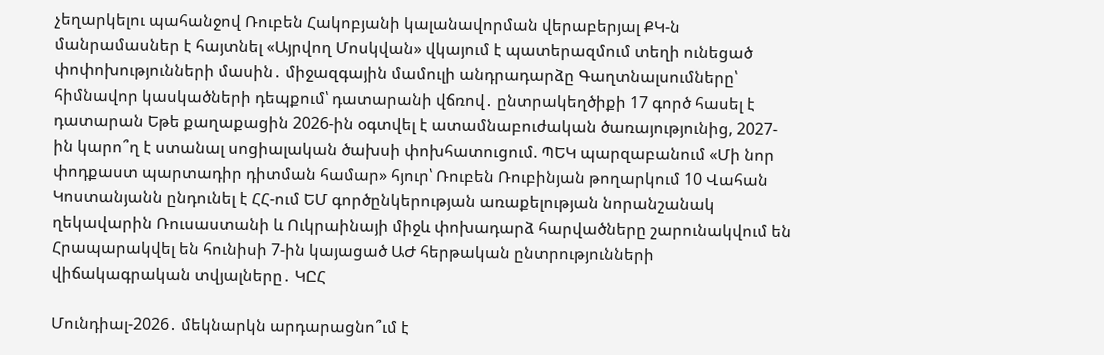չեղարկելու պահանջով Ռուբեն Հակոբյանի կալանավորման վերաբերյալ ՔԿ-ն մանրամասներ է հայտնել «Այրվող Մոսկվան» վկայում է պատերազմում տեղի ունեցած փոփոխությունների մասին․ միջազգային մամուլի անդրադարձը Գաղտնալսումները՝ հիմնավոր կասկածների դեպքում՝ դատարանի վճռով․ ընտրակեղծիքի 17 գործ հասել է դատարան Եթե քաղաքացին 2026-ին օգտվել է ատամնաբուժական ծառայությունից, 2027-ին կարո՞ղ է ստանալ սոցիալական ծախսի փոխհատուցում. ՊԵԿ պարզաբանում «Մի նոր փոդքաստ պարտադիր դիտման համար» հյուր՝ Ռուբեն Ռուբինյան թողարկում 10 Վահան Կոստանյանն ընդունել է ՀՀ-ում ԵՄ գործընկերության առաքելության նորանշանակ ղեկավարին Ռուսաստանի և Ուկրաինայի միջև փոխադարձ հարվածները շարունակվում են Հրապարակվել են հունիսի 7-ին կայացած ԱԺ հերթական ընտրությունների վիճակագրական տվյալները․ ԿԸՀ

Մունդիալ-2026․ մեկնարկն արդարացնո՞ւմ է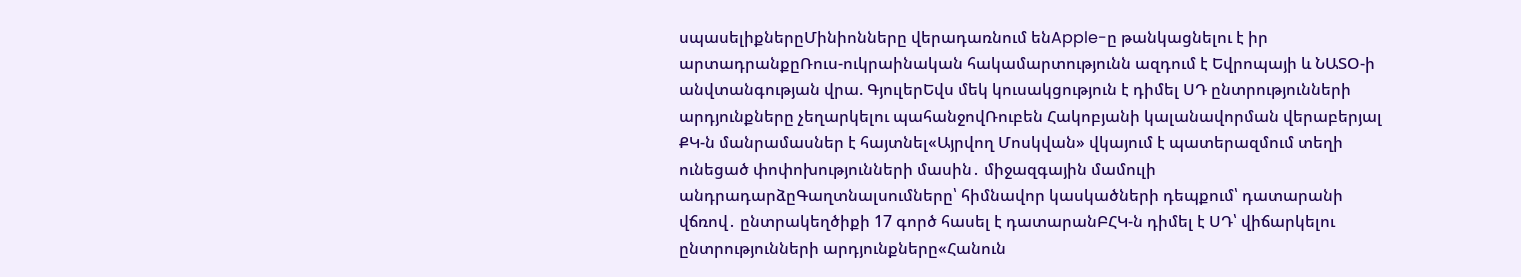սպասելիքներըՄինիոնները վերադառնում ենApple-ը թանկացնելու է իր արտադրանքըՌուս-ուկրաինական հակամարտությունն ազդում է Եվրոպայի և ՆԱՏՕ-ի անվտանգության վրա. ԳյուլերԵվս մեկ կուսակցություն է դիմել ՍԴ ընտրությունների արդյունքները չեղարկելու պահանջովՌուբեն Հակոբյանի կալանավորման վերաբերյալ ՔԿ-ն մանրամասներ է հայտնել«Այրվող Մոսկվան» վկայում է պատերազմում տեղի ունեցած փոփոխությունների մասին․ միջազգային մամուլի անդրադարձըԳաղտնալսումները՝ հիմնավոր կասկածների դեպքում՝ դատարանի վճռով․ ընտրակեղծիքի 17 գործ հասել է դատարանԲՀԿ-ն դիմել է ՍԴ՝ վիճարկելու ընտրությունների արդյունքները«Հանուն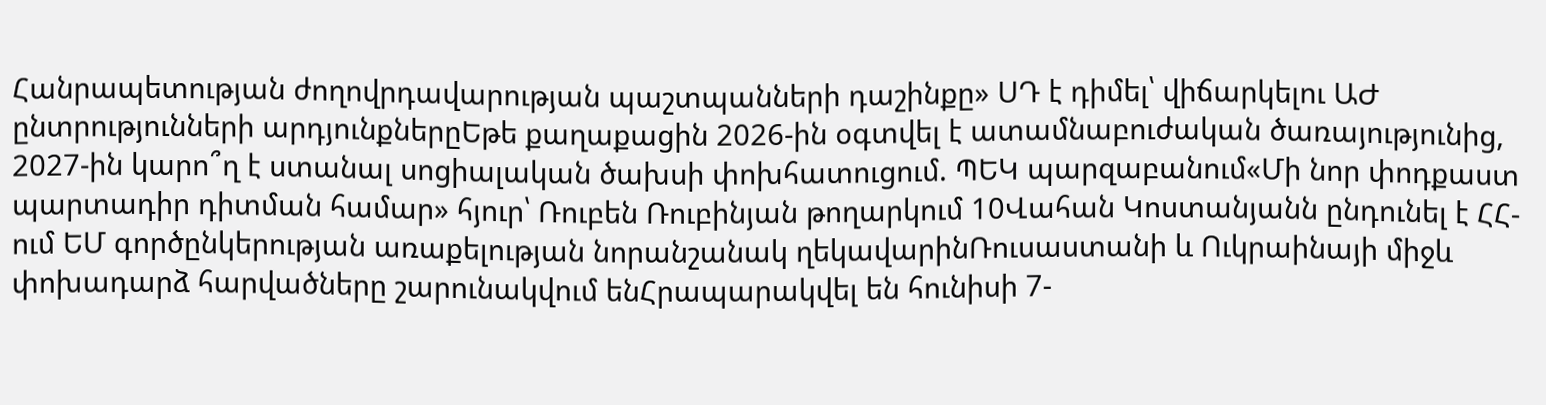Հանրապետության ժողովրդավարության պաշտպանների դաշինքը» ՍԴ է դիմել՝ վիճարկելու ԱԺ ընտրությունների արդյունքներըԵթե քաղաքացին 2026-ին օգտվել է ատամնաբուժական ծառայությունից, 2027-ին կարո՞ղ է ստանալ սոցիալական ծախսի փոխհատուցում. ՊԵԿ պարզաբանում«Մի նոր փոդքաստ պարտադիր դիտման համար» հյուր՝ Ռուբեն Ռուբինյան թողարկում 10Վահան Կոստանյանն ընդունել է ՀՀ-ում ԵՄ գործընկերության առաքելության նորանշանակ ղեկավարինՌուսաստանի և Ուկրաինայի միջև փոխադարձ հարվածները շարունակվում ենՀրապարակվել են հունիսի 7-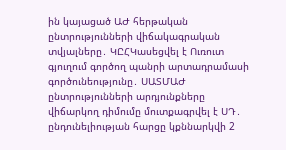ին կայացած ԱԺ հերթական ընտրությունների վիճակագրական տվյալները․ ԿԸՀԿասեցվել է Ուռուտ գյուղում գործող պանրի արտադրամասի գործունեությունը․ ՍԱՏՄԱԺ ընտրությունների արդյունքները վիճարկող դիմումը մուտքագրվել է ՍԴ․ ընդունելիության հարցը կքննարկվի 2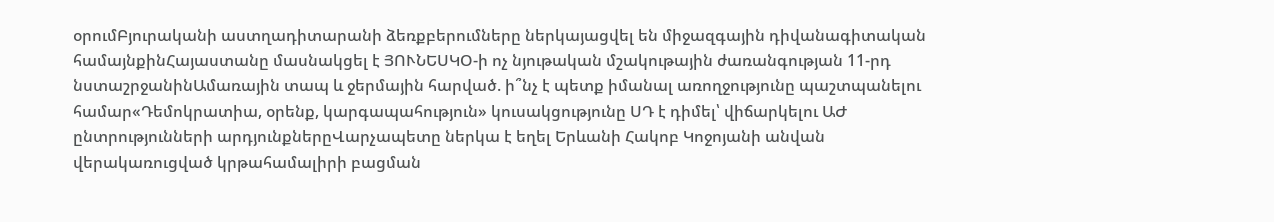օրումԲյուրականի աստղադիտարանի ձեռքբերումները ներկայացվել են միջազգային դիվանագիտական համայնքինՀայաստանը մասնակցել է ՅՈՒՆԵՍԿՕ-ի ոչ նյութական մշակութային ժառանգության 11-րդ նստաշրջանինԱմառային տապ և ջերմային հարված. ի՞նչ է պետք իմանալ առողջությունը պաշտպանելու համար«Դեմոկրատիա, օրենք, կարգապահություն» կուսակցությունը ՍԴ է դիմել՝ վիճարկելու ԱԺ ընտրությունների արդյունքներըՎարչապետը ներկա է եղել Երևանի Հակոբ Կոջոյանի անվան վերակառուցված կրթահամալիրի բացման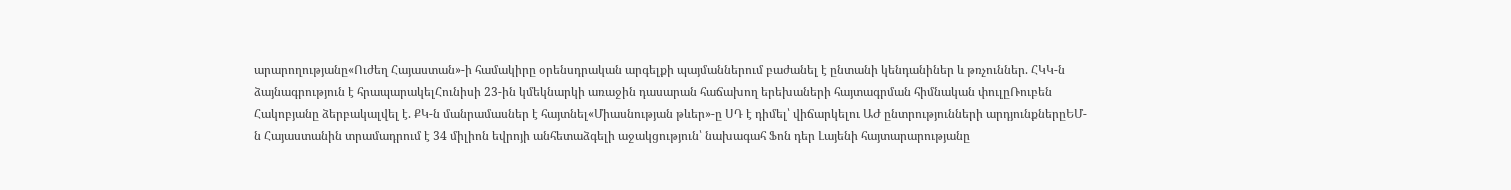արարողությանը«Ուժեղ Հայաստան»-ի համակիրը օրենսդրական արգելքի պայմաններում բաժանել է ընտանի կենդանիներ և թռչուններ. ՀԿԿ-ն ձայնագրություն է հրապարակելՀունիսի 23-ին կմեկնարկի առաջին դասարան հաճախող երեխաների հայտագրման հիմնական փուլըՌուբեն Հակոբյանը ձերբակալվել է. ՔԿ-ն մանրամասներ է հայտնել«Միասնության թևեր»-ը ՍԴ է դիմել՝ վիճարկելու ԱԺ ընտրությունների արդյունքներըԵՄ-ն Հայաստանին տրամադրում է 34 միլիոն եվրոյի անհետաձգելի աջակցություն՝ նախագահ Ֆոն դեր Լայենի հայտարարությանը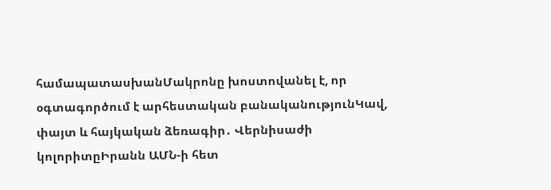համապատասխանՄակրոնը խոստովանել է, որ օգտագործում է արհեստական բանականությունԿավ, փայտ և հայկական ձեռագիր․ Վերնիսաժի կոլորիտըԻրանն ԱՄՆ-ի հետ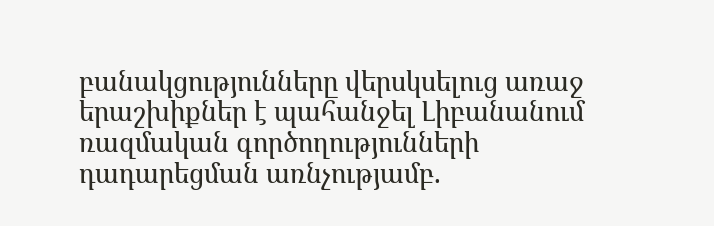բանակցությունները վերսկսելուց առաջ երաշխիքներ է պահանջել Լիբանանում ռազմական գործողությունների դադարեցման առնչությամբ.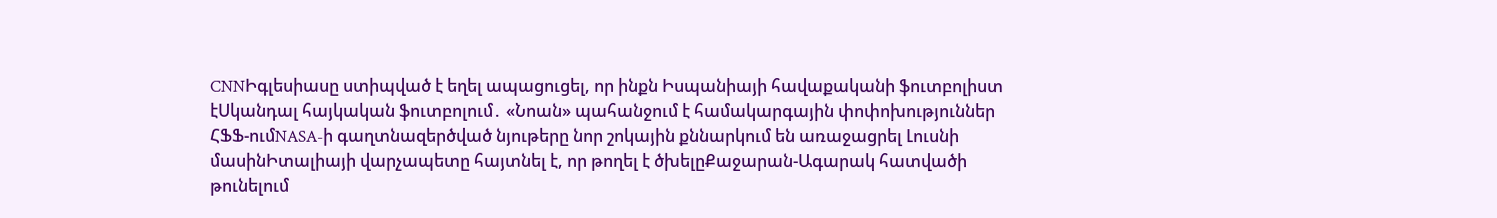CNNԻգլեսիասը ստիպված է եղել ապացուցել, որ ինքն Իսպանիայի հավաքականի ֆուտբոլիստ էՍկանդալ հայկական ֆուտբոլում․ «Նոան» պահանջում է համակարգային փոփոխություններ ՀՖՖ-ումNASA-ի գաղտնազերծված նյութերը նոր շոկային քննարկում են առաջացրել Լուսնի մասինԻտալիայի վարչապետը հայտնել է, որ թողել է ծխելըՔաջարան-Ագարակ հատվածի թունելում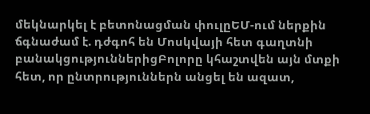մեկնարկել է բետոնացման փուլըԵՄ-ում ներքին ճգնաժամ է. դժգոհ են Մոսկվայի հետ գաղտնի բանակցություններիցԲոլորը կհաշտվեն այն մտքի հետ, որ ընտրություններն անցել են ազատ,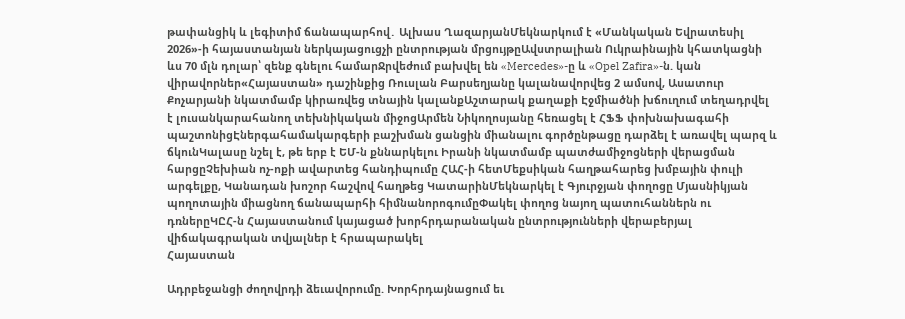թափանցիկ և լեգիտիմ ճանապարհով․ Ալխաս ՂազարյանՄեկնարկում է «Մանկական Եվրատեսիլ 2026»-ի հայաստանյան ներկայացուցչի ընտրության մրցույթըԱվստրալիան Ուկրաինային կհատկացնի ևս 70 մլն դոլար՝ զենք գնելու համարՋրվեժում բախվել են «Mercedes»-ը և «Opel Zafira»-ն. կան վիրավորներ«Հայաստան» դաշինքից Ռուսլան Բարսեղյանը կալանավորվեց 2 ամսով, Ասատուր Քոչարյանի նկատմամբ կիրառվեց տնային կալանքԱշտարակ քաղաքի Էջմիածնի խճուղում տեղադրվել է լուսանկարահանող տեխնիկական միջոցԱրմեն Նիկողոսյանը հեռացել է ՀՖՖ փոխնախագահի պաշտոնիցԷներգահամակարգերի բաշխման ցանցին միանալու գործընթացը դարձել է առավել պարզ և ճկունԿալասը նշել է, թե երբ է ԵՄ-ն քննարկելու Իրանի նկատմամբ պատժամիջոցների վերացման հարցըՉեխիան ոչ-ոքի ավարտեց հանդիպումը ՀԱՀ-ի հետՄեքսիկան հաղթահարեց խմբային փուլի արգելքը, Կանադան խոշոր հաշվով հաղթեց ԿատարինՄեկնարկել է Գյուրջյան փողոցը Մյասնիկյան պողոտային միացնող ճանապարհի հիմնանորոգումըՓակել փողոց նայող պատուհաններն ու դռներըԿԸՀ-ն Հայաստանում կայացած խորհրդարանական ընտրությունների վերաբերյալ վիճակագրական տվյալներ է հրապարակել
Հայաստան

Ադրբեջանցի ժողովրդի ձեւավորումը. Խորհրդայնացում եւ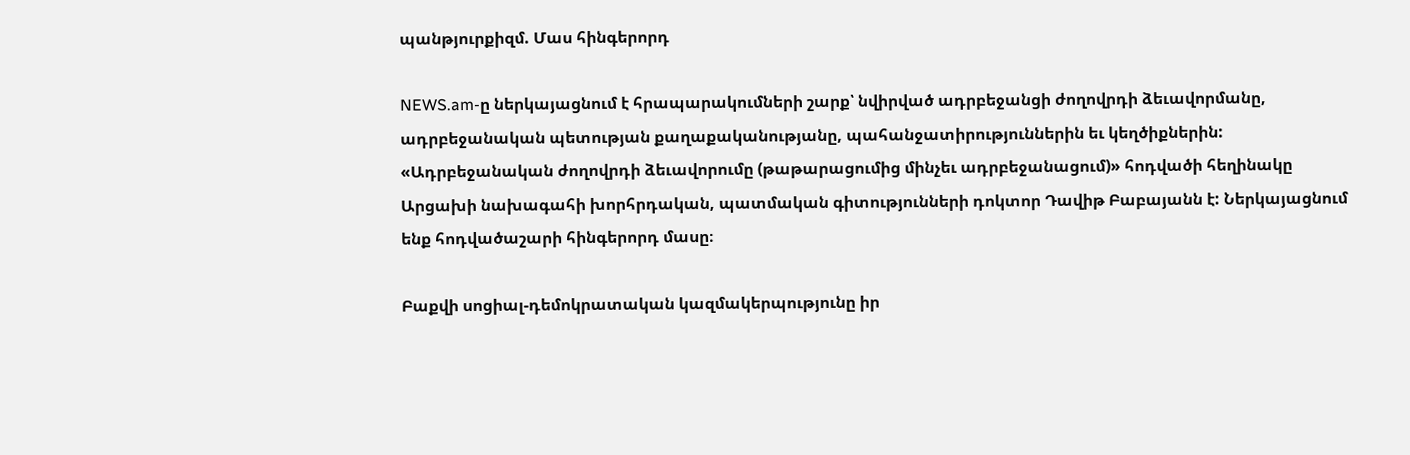պանթյուրքիզմ. Մաս հինգերորդ

NEWS.am-ը ներկայացնում է հրապարակումների շարք՝ նվիրված ադրբեջանցի ժողովրդի ձեւավորմանը, ադրբեջանական պետության քաղաքականությանը, պահանջատիրություններին եւ կեղծիքներին: «Ադրբեջանական ժողովրդի ձեւավորումը (թաթարացումից մինչեւ ադրբեջանացում)» հոդվածի հեղինակը Արցախի նախագահի խորհրդական, պատմական գիտությունների դոկտոր Դավիթ Բաբայանն է: Ներկայացնում ենք հոդվածաշարի հինգերորդ մասը։

Բաքվի սոցիալ-դեմոկրատական կազմակերպությունը իր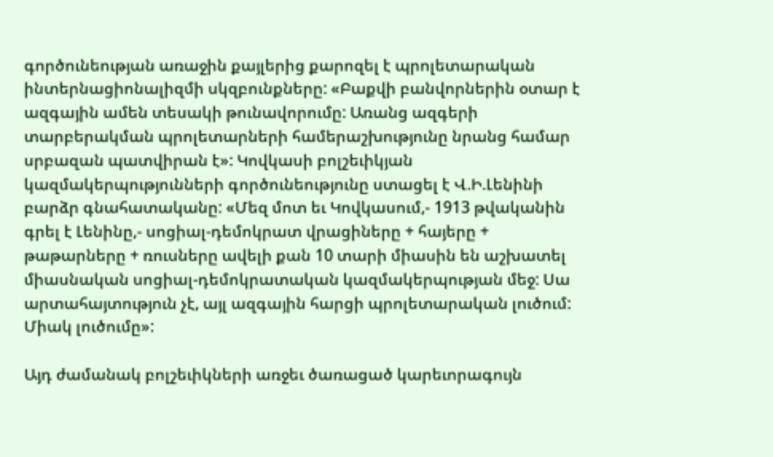գործունեության առաջին քայլերից քարոզել է պրոլետարական ինտերնացիոնալիզմի սկզբունքները: «Բաքվի բանվորներին օտար է ազգային ամեն տեսակի թունավորումը: Առանց ազգերի տարբերակման պրոլետարների համերաշխությունը նրանց համար սրբազան պատվիրան է»: Կովկասի բոլշեւիկյան կազմակերպությունների գործունեությունը ստացել է Վ.Ի.Լենինի բարձր գնահատականը: «Մեզ մոտ եւ Կովկասում,- 1913 թվականին գրել է Լենինը,- սոցիալ-դեմոկրատ վրացիները + հայերը + թաթարները + ռուսները ավելի քան 10 տարի միասին են աշխատել միասնական սոցիալ-դեմոկրատական կազմակերպության մեջ: Սա արտահայտություն չէ, այլ ազգային հարցի պրոլետարական լուծում: Միակ լուծումը»:

Այդ ժամանակ բոլշեւիկների առջեւ ծառացած կարեւորագույն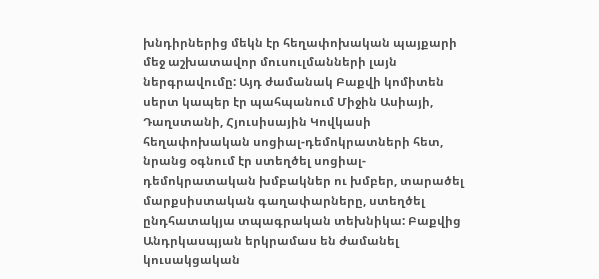խնդիրներից մեկն էր հեղափոխական պայքարի մեջ աշխատավոր մուսուլմանների լայն ներգրավումը: Այդ ժամանակ Բաքվի կոմիտեն սերտ կապեր էր պահպանում Միջին Ասիայի, Դաղստանի, Հյուսիսային Կովկասի հեղափոխական սոցիալ-դեմոկրատների հետ, նրանց օգնում էր ստեղծել սոցիալ-դեմոկրատական խմբակներ ու խմբեր, տարածել մարքսիստական գաղափարները, ստեղծել ընդհատակյա տպագրական տեխնիկա: Բաքվից Անդրկասպյան երկրամաս են ժամանել կուսակցական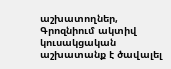աշխատողներ, Գրոզնիում ակտիվ կուսակցական աշխատանք է ծավալել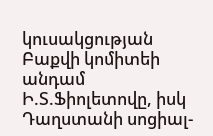կուսակցության Բաքվի կոմիտեի անդամ Ի.Տ.Ֆիոլետովը, իսկ Դաղստանի սոցիալ-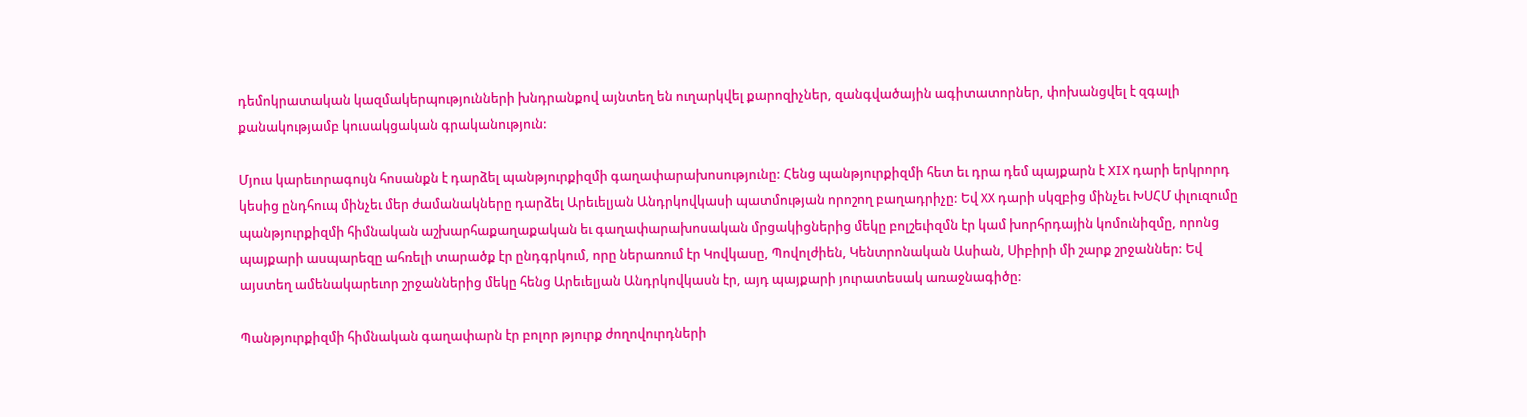դեմոկրատական կազմակերպությունների խնդրանքով այնտեղ են ուղարկվել քարոզիչներ, զանգվածային ագիտատորներ, փոխանցվել է զգալի քանակությամբ կուսակցական գրականություն:

Մյուս կարեւորագույն հոսանքն է դարձել պանթյուրքիզմի գաղափարախոսությունը: Հենց պանթյուրքիզմի հետ եւ դրա դեմ պայքարն է XIX դարի երկրորդ կեսից ընդհուպ մինչեւ մեր ժամանակները դարձել Արեւելյան Անդրկովկասի պատմության որոշող բաղադրիչը: Եվ ХХ դարի սկզբից մինչեւ ԽՍՀՄ փլուզումը պանթյուրքիզմի հիմնական աշխարհաքաղաքական եւ գաղափարախոսական մրցակիցներից մեկը բոլշեւիզմն էր կամ խորհրդային կոմունիզմը, որոնց պայքարի ասպարեզը ահռելի տարածք էր ընդգրկում, որը ներառում էր Կովկասը, Պովոլժիեն, Կենտրոնական Ասիան, Սիբիրի մի շարք շրջաններ: Եվ այստեղ ամենակարեւոր շրջաններից մեկը հենց Արեւելյան Անդրկովկասն էր, այդ պայքարի յուրատեսակ առաջնագիծը:

Պանթյուրքիզմի հիմնական գաղափարն էր բոլոր թյուրք ժողովուրդների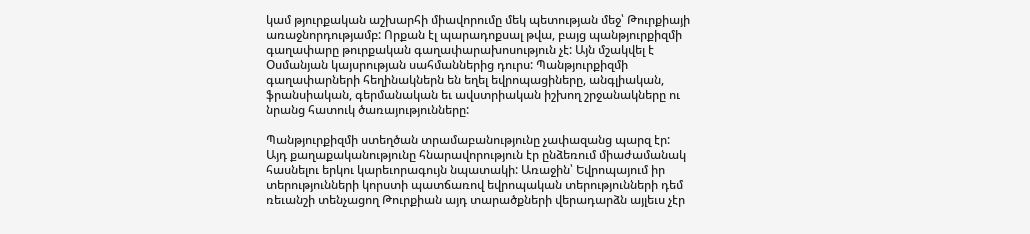կամ թյուրքական աշխարհի միավորումը մեկ պետության մեջ՝ Թուրքիայի առաջնորդությամբ: Որքան էլ պարադոքսալ թվա, բայց պանթյուրքիզմի գաղափարը թուրքական գաղափարախոսություն չէ: Այն մշակվել է Օսմանյան կայսրության սահմաններից դուրս: Պանթյուրքիզմի գաղափարների հեղինակներն են եղել եվրոպացիները, անգլիական, ֆրանսիական, գերմանական եւ ավստրիական իշխող շրջանակները ու նրանց հատուկ ծառայությունները:

Պանթյուրքիզմի ստեղծան տրամաբանությունը չափազանց պարզ էր: Այդ քաղաքականությունը հնարավորություն էր ընձեռում միաժամանակ հասնելու երկու կարեւորագույն նպատակի: Առաջին՝ Եվրոպայում իր տերությունների կորստի պատճառով եվրոպական տերությունների դեմ ռեւանշի տենչացող Թուրքիան այդ տարածքների վերադարձն այլեւս չէր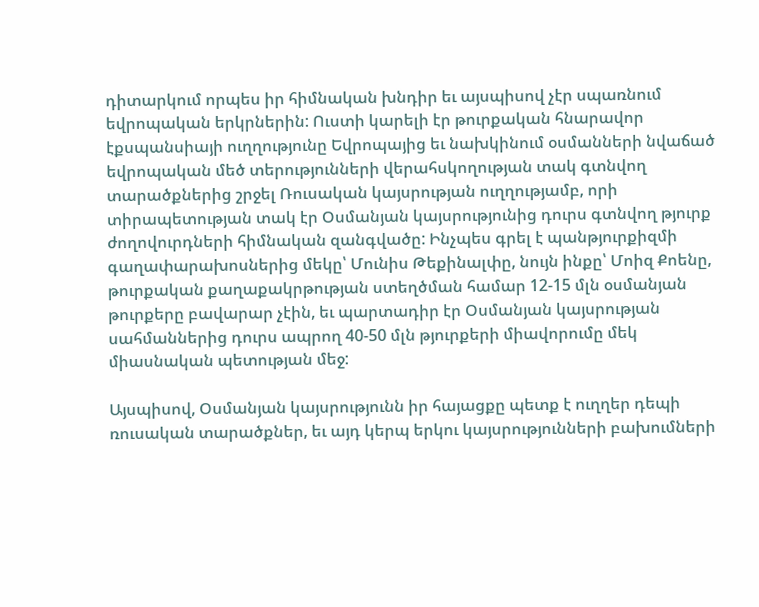դիտարկում որպես իր հիմնական խնդիր եւ այսպիսով չէր սպառնում եվրոպական երկրներին: Ուստի կարելի էր թուրքական հնարավոր էքսպանսիայի ուղղությունը Եվրոպայից եւ նախկինում օսմանների նվաճած եվրոպական մեծ տերությունների վերահսկողության տակ գտնվող տարածքներից շրջել Ռուսական կայսրության ուղղությամբ, որի տիրապետության տակ էր Օսմանյան կայսրությունից դուրս գտնվող թյուրք ժողովուրդների հիմնական զանգվածը: Ինչպես գրել է պանթյուրքիզմի գաղափարախոսներից մեկը՝ Մունիս Թեքինալփը, նույն ինքը՝ Մոիզ Քոենը, թուրքական քաղաքակրթության ստեղծման համար 12-15 մլն օսմանյան թուրքերը բավարար չէին, եւ պարտադիր էր Օսմանյան կայսրության սահմաններից դուրս ապրող 40-50 մլն թյուրքերի միավորումը մեկ միասնական պետության մեջ:

Այսպիսով, Օսմանյան կայսրությունն իր հայացքը պետք է ուղղեր դեպի ռուսական տարածքներ, եւ այդ կերպ երկու կայսրությունների բախումների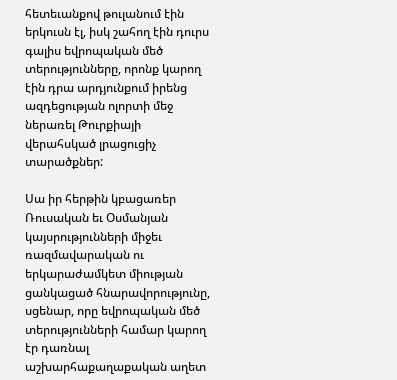հետեւանքով թուլանում էին երկուսն էլ, իսկ շահող էին դուրս գալիս եվրոպական մեծ տերությունները, որոնք կարող էին դրա արդյունքում իրենց ազդեցության ոլորտի մեջ ներառել Թուրքիայի վերահսկած լրացուցիչ տարածքներ:

Սա իր հերթին կբացառեր Ռուսական եւ Օսմանյան կայսրությունների միջեւ ռազմավարական ու երկարաժամկետ միության ցանկացած հնարավորությունը, սցենար, որը եվրոպական մեծ տերությունների համար կարող էր դառնալ աշխարհաքաղաքական աղետ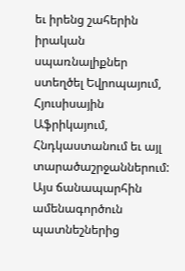եւ իրենց շահերին իրական սպառնալիքներ ստեղծել Եվրոպայում, Հյուսիսային Աֆրիկայում, Հնդկաստանում եւ այլ տարածաշրջաններում: Այս ճանապարհին ամենագործուն պատնեշներից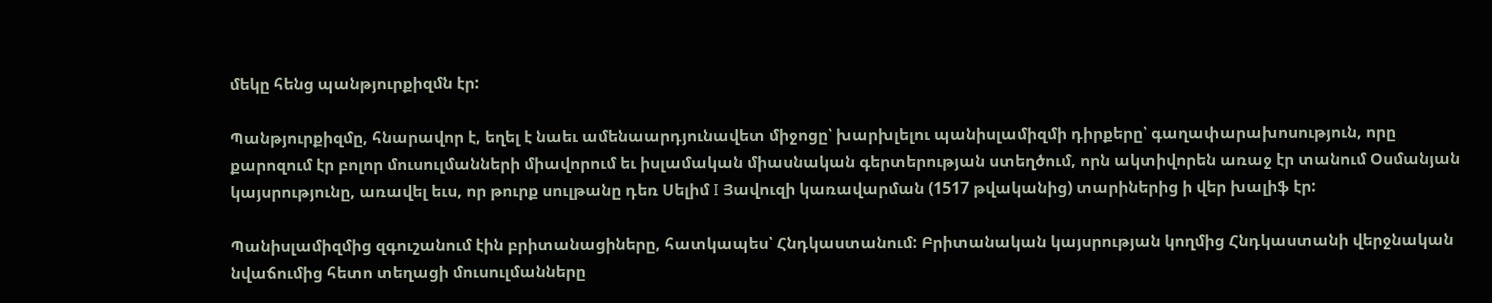մեկը հենց պանթյուրքիզմն էր:

Պանթյուրքիզմը, հնարավոր է, եղել է նաեւ ամենաարդյունավետ միջոցը՝ խարխլելու պանիսլամիզմի դիրքերը՝ գաղափարախոսություն, որը քարոզում էր բոլոր մուսուլմանների միավորում եւ իսլամական միասնական գերտերության ստեղծում, որն ակտիվորեն առաջ էր տանում Օսմանյան կայսրությունը, առավել եւս, որ թուրք սուլթանը դեռ Սելիմ I Յավուզի կառավարման (1517 թվականից) տարիներից ի վեր խալիֆ էր:

Պանիսլամիզմից զգուշանում էին բրիտանացիները, հատկապես՝ Հնդկաստանում: Բրիտանական կայսրության կողմից Հնդկաստանի վերջնական նվաճումից հետո տեղացի մուսուլմանները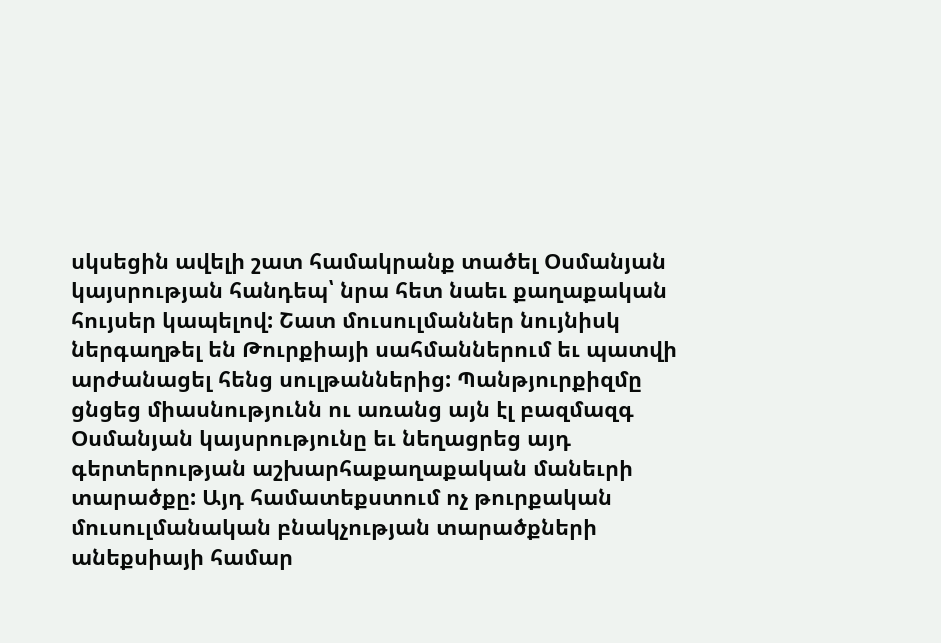սկսեցին ավելի շատ համակրանք տածել Օսմանյան կայսրության հանդեպ՝ նրա հետ նաեւ քաղաքական հույսեր կապելով: Շատ մուսուլմաններ նույնիսկ ներգաղթել են Թուրքիայի սահմաններում եւ պատվի արժանացել հենց սուլթաններից: Պանթյուրքիզմը ցնցեց միասնությունն ու առանց այն էլ բազմազգ Օսմանյան կայսրությունը եւ նեղացրեց այդ գերտերության աշխարհաքաղաքական մանեւրի տարածքը: Այդ համատեքստում ոչ թուրքական մուսուլմանական բնակչության տարածքների անեքսիայի համար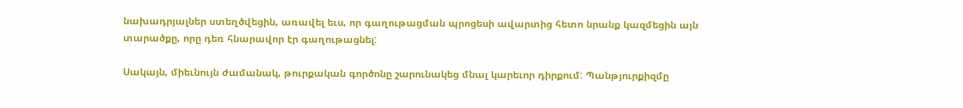նախադրյալներ ստեղծվեցին, առավել եւս, որ գաղութացման պրոցեսի ավարտից հետո նրանք կազմեցին այն տարածքը, որը դեռ հնարավոր էր գաղութացնել:

Սակայն, միեւնույն ժամանակ, թուրքական գործոնը շարունակեց մնալ կարեւոր դիրքում: Պանթյուրքիզմը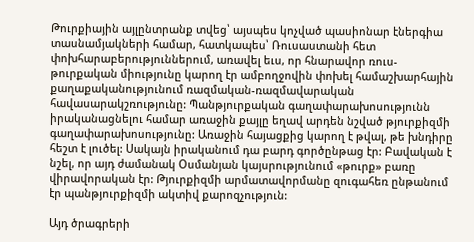Թուրքիային այլընտրանք տվեց՝ այսպես կոչված պասիոնար էներգիա տասնամյակների համար, հատկապես՝ Ռուսաստանի հետ փոխհարաբերություններում, առավել եւս, որ հնարավոր ռուս-թուրքական միությունը կարող էր ամբողջովին փոխել համաշխարհային քաղաքականությունում ռազմական-ռազմավարական հավասարակշռությունը: Պանթյուրքական գաղափարախոսությունն իրականացնելու համար առաջին քայլը եղավ արդեն նշված թյուրքիզմի գաղափարախոսությունը: Առաջին հայացքից կարող է թվալ, թե խնդիրը հեշտ է լուծել: Սակայն իրականում դա բարդ գործընթաց էր: Բավական է նշել, որ այդ ժամանակ Օսմանյան կայսրությունում «թուրք» բառը վիրավորական էր: Թյուրքիզմի արմատավորմանը զուգահեռ ընթանում էր պանթյուրքիզմի ակտիվ քարոզչություն:

Այդ ծրագրերի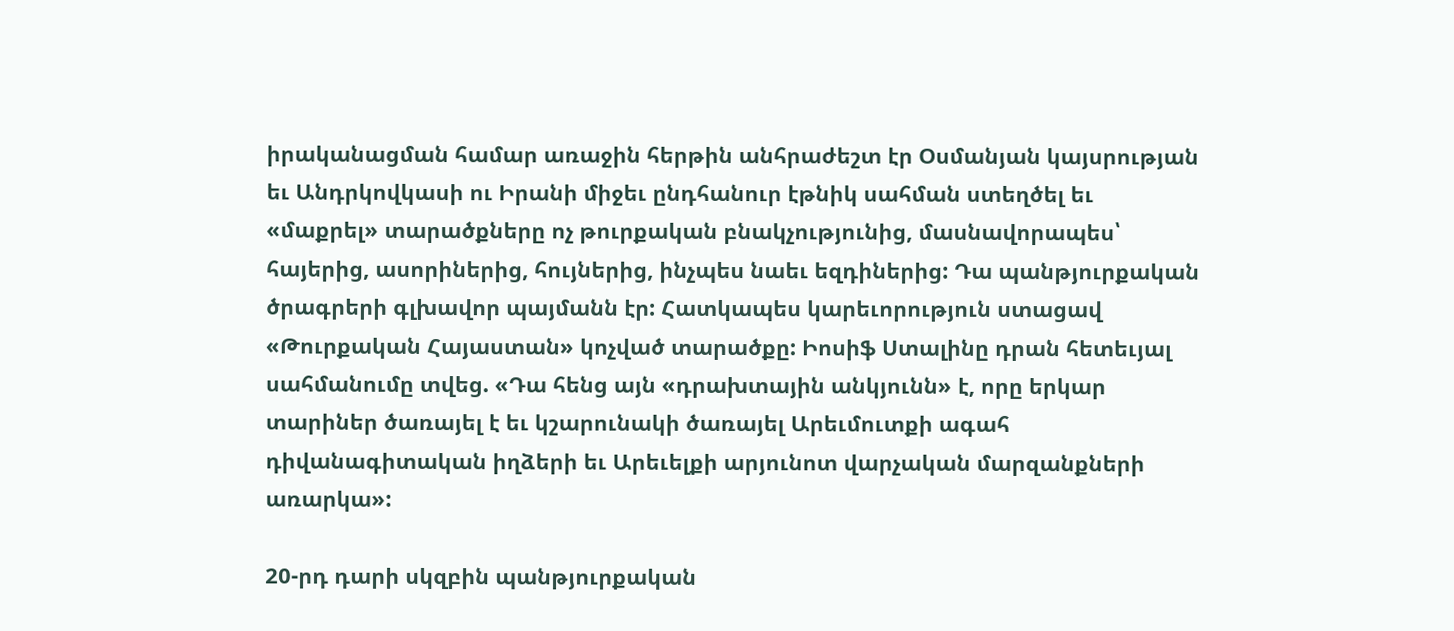իրականացման համար առաջին հերթին անհրաժեշտ էր Օսմանյան կայսրության եւ Անդրկովկասի ու Իրանի միջեւ ընդհանուր էթնիկ սահման ստեղծել եւ «մաքրել» տարածքները ոչ թուրքական բնակչությունից, մասնավորապես՝ հայերից, ասորիներից, հույներից, ինչպես նաեւ եզդիներից: Դա պանթյուրքական ծրագրերի գլխավոր պայմանն էր: Հատկապես կարեւորություն ստացավ «Թուրքական Հայաստան» կոչված տարածքը: Իոսիֆ Ստալինը դրան հետեւյալ սահմանումը տվեց. «Դա հենց այն «դրախտային անկյունն» է, որը երկար տարիներ ծառայել է եւ կշարունակի ծառայել Արեւմուտքի ագահ դիվանագիտական իղձերի եւ Արեւելքի արյունոտ վարչական մարզանքների առարկա»:

20-րդ դարի սկզբին պանթյուրքական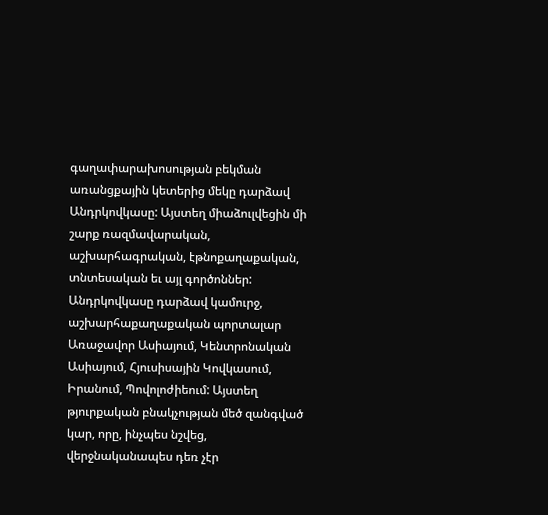գաղափարախոսության բեկման առանցքային կետերից մեկը դարձավ Անդրկովկասը: Այստեղ միաձուլվեցին մի շարք ռազմավարական, աշխարհագրական, էթնոքաղաքական, տնտեսական եւ այլ գործոններ: Անդրկովկասը դարձավ կամուրջ, աշխարհաքաղաքական պորտալար Առաջավոր Ասիայում, Կենտրոնական Ասիայում, Հյուսիսային Կովկասում, Իրանում, Պովոլոժիեում: Այստեղ թյուրքական բնակչության մեծ զանգված կար, որը, ինչպես նշվեց, վերջնականապես դեռ չէր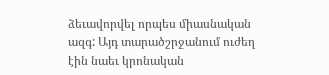ձեւավորվել որպես միասնական ազգ: Այդ տարածշրջանում ուժեղ էին նաեւ կրոնական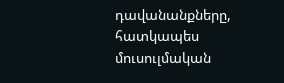դավանանքները, հատկապես մուսուլմական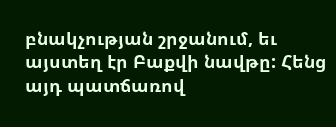բնակչության շրջանում, եւ այստեղ էր Բաքվի նավթը: Հենց այդ պատճառով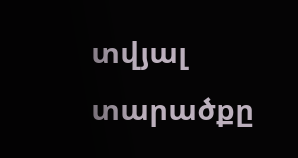տվյալ տարածքը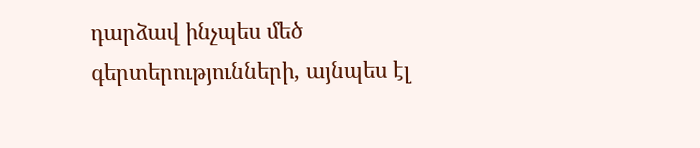դարձավ ինչպես մեծ գերտերությունների, այնպես էլ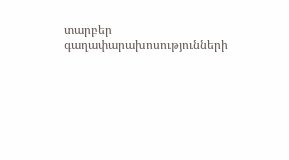տարբեր գաղափարախոսությունների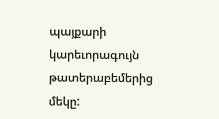պայքարի կարեւորագույն թատերաբեմերից մեկը: